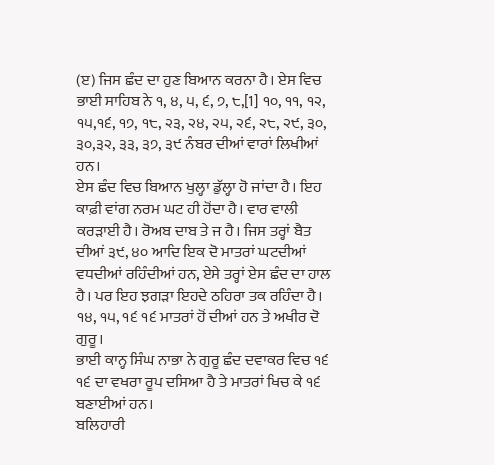(ੲ) ਜਿਸ ਛੰਦ ਦਾ ਹੁਣ ਬਿਆਨ ਕਰਨਾ ਹੈ। ਏਸ ਵਿਚ ਭਾਈ ਸਾਹਿਬ ਨੇ ੧, ੪, ੫, ੬, ੭, ੮,[1] ੧੦, ੧੧, ੧੨, ੧੫,੧੬, ੧੭, ੧੮, ੨੩, ੨੪, ੨੫, ੨੬, ੨੮, ੨੯, ੩੦, ੩੦,੩੨, ੩੩, ੩੭, ੩੯ ਨੰਬਰ ਦੀਆਂ ਵਾਰਾਂ ਲਿਖੀਆਂ ਹਨ।
ਏਸ ਛੰਦ ਵਿਚ ਬਿਆਨ ਖੁਲ੍ਹਾ ਡੁੱਲ੍ਹਾ ਹੋ ਜਾਂਦਾ ਹੈ। ਇਹ ਕਾਫ਼ੀ ਵਾਂਗ ਨਰਮ ਘਟ ਹੀ ਹੋਂਦਾ ਹੈ। ਵਾਰ ਵਾਲੀ ਕਰੜਾਈ ਹੈ। ਰੋਅਬ ਦਾਬ ਤੇ ਜ ਹੈ। ਜਿਸ ਤਰ੍ਹਾਂ ਬੈਤ ਦੀਆਂ ੩੯, ੪੦ ਆਦਿ ਇਕ ਦੋ ਮਾਤਰਾਂ ਘਟਦੀਆਂ ਵਧਦੀਆਂ ਰਹਿੰਦੀਆਂ ਹਨ, ਏਸੇ ਤਰ੍ਹਾਂ ਏਸ ਛੰਦ ਦਾ ਹਾਲ ਹੈ। ਪਰ ਇਹ ਝਗੜਾ ਇਹਦੇ ਠਹਿਰਾ ਤਕ ਰਹਿੰਦਾ ਹੈ। ੧੪, ੧੫, ੧੬ ੧੬ ਮਾਤਰਾਂ ਹੋਂ ਦੀਆਂ ਹਨ ਤੇ ਅਖੀਰ ਦੋ ਗੁਰੂ।
ਭਾਈ ਕਾਨ੍ਹ ਸਿੰਘ ਨਾਭਾ ਨੇ ਗੁਰੂ ਛੰਦ ਦਵਾਕਰ ਵਿਚ ੧੬ ੧੬ ਦਾ ਵਖਰਾ ਰੂਪ ਦਸਿਆ ਹੈ ਤੇ ਮਾਤਰਾਂ ਖਿਚ ਕੇ ੧੬ ਬਣਾਈਆਂ ਹਨ।
ਬਲਿਹਾਰੀ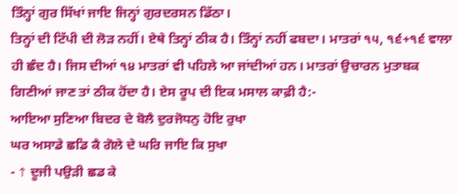ਤਿੰਨ੍ਹਾਂ ਗੁਰ ਸਿੱਖਾਂ ਜਾਇ ਜਿਨ੍ਹਾਂ ਗੁਰਦਰਸਨ ਡਿੱਠਾ।
ਤਿਨ੍ਹਾਂ ਦੀ ਟਿੱਪੀ ਦੀ ਲੋੜ ਨਹੀਂ। ਏਥੇ ਤਿਨ੍ਹਾਂ ਠੀਕ ਹੈ। ਤਿੰਨ੍ਹਾਂ ਨਹੀਂ ਫਬਦਾ। ਮਾਤਰਾਂ ੧੫, ੧੬+੧੬ ਵਾਲਾ ਹੀ ਛੰਦ ਹੈ। ਜਿਸ ਦੀਆਂ ੧੪ ਮਾਤਰਾਂ ਵੀ ਪਹਿਲੇ ਆ ਜਾਂਦੀਆਂ ਹਨ। ਮਾਤਰਾਂ ਉਚਾਰਨ ਮੁਤਾਬਕ ਗਿਣੀਆਂ ਜਾਣ ਤਾਂ ਠੀਕ ਹੋਂਦਾ ਹੈ। ਏਸ ਰੂਪ ਦੀ ਇਕ ਮਸਾਲ ਕਾਫ਼ੀ ਹੈ:-
ਆਇਆ ਸੁਣਿਆ ਬਿਦਰ ਦੇ ਬੋਲੈ ਦੁਰਜੋਧਨੁ ਹੋਇ ਰੁਖਾ
ਘਰ ਅਸਾਡੇ ਛਡਿ ਕੈ ਗੋਲੇ ਦੇ ਘਰਿ ਜਾਇ ਕਿ ਸੁਖਾ
- ↑ ਦੂਜੀ ਪਉੜੀ ਛਡ ਕੇ